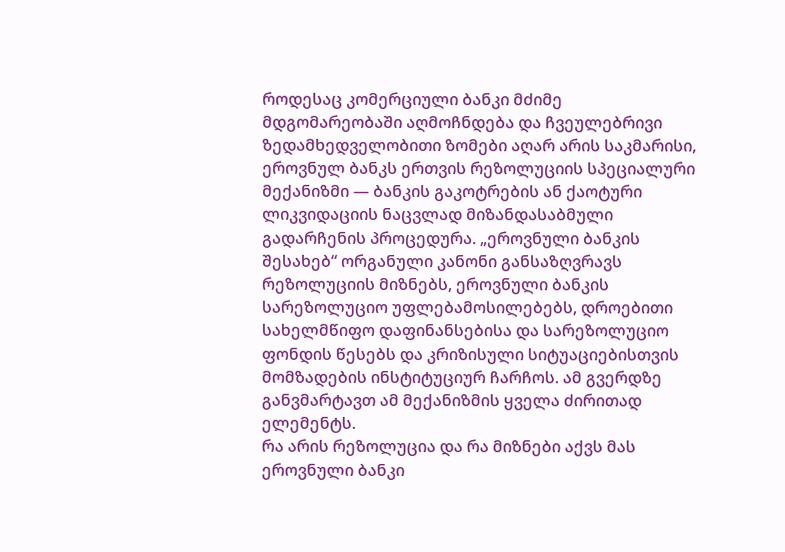როდესაც კომერციული ბანკი მძიმე მდგომარეობაში აღმოჩნდება და ჩვეულებრივი ზედამხედველობითი ზომები აღარ არის საკმარისი, ეროვნულ ბანკს ერთვის რეზოლუციის სპეციალური მექანიზმი — ბანკის გაკოტრების ან ქაოტური ლიკვიდაციის ნაცვლად მიზანდასაბმული გადარჩენის პროცედურა. „ეროვნული ბანკის შესახებ“ ორგანული კანონი განსაზღვრავს რეზოლუციის მიზნებს, ეროვნული ბანკის სარეზოლუციო უფლებამოსილებებს, დროებითი სახელმწიფო დაფინანსებისა და სარეზოლუციო ფონდის წესებს და კრიზისული სიტუაციებისთვის მომზადების ინსტიტუციურ ჩარჩოს. ამ გვერდზე განვმარტავთ ამ მექანიზმის ყველა ძირითად ელემენტს.
რა არის რეზოლუცია და რა მიზნები აქვს მას
ეროვნული ბანკი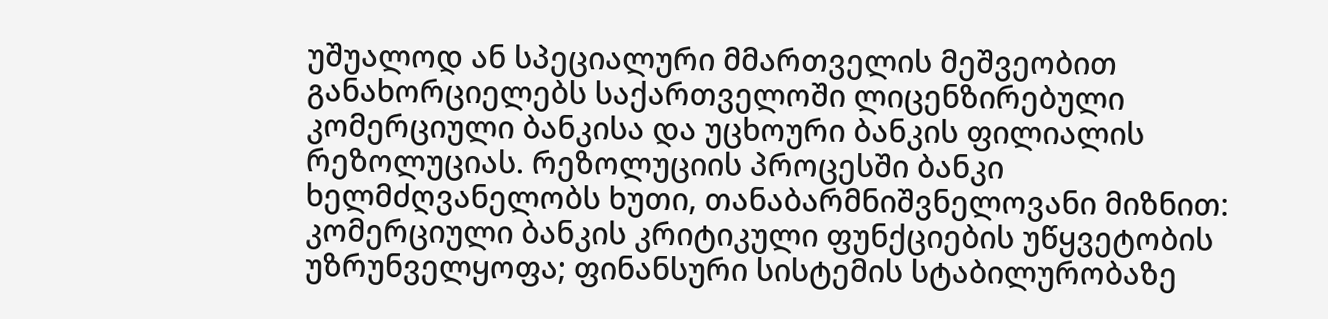უშუალოდ ან სპეციალური მმართველის მეშვეობით განახორციელებს საქართველოში ლიცენზირებული კომერციული ბანკისა და უცხოური ბანკის ფილიალის რეზოლუციას. რეზოლუციის პროცესში ბანკი ხელმძღვანელობს ხუთი, თანაბარმნიშვნელოვანი მიზნით: კომერციული ბანკის კრიტიკული ფუნქციების უწყვეტობის უზრუნველყოფა; ფინანსური სისტემის სტაბილურობაზე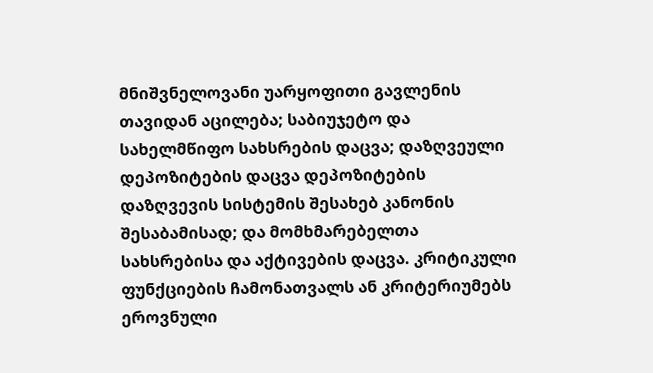მნიშვნელოვანი უარყოფითი გავლენის თავიდან აცილება; საბიუჯეტო და სახელმწიფო სახსრების დაცვა; დაზღვეული დეპოზიტების დაცვა დეპოზიტების დაზღვევის სისტემის შესახებ კანონის შესაბამისად; და მომხმარებელთა სახსრებისა და აქტივების დაცვა. კრიტიკული ფუნქციების ჩამონათვალს ან კრიტერიუმებს ეროვნული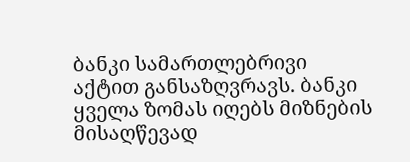ბანკი სამართლებრივი აქტით განსაზღვრავს. ბანკი ყველა ზომას იღებს მიზნების მისაღწევად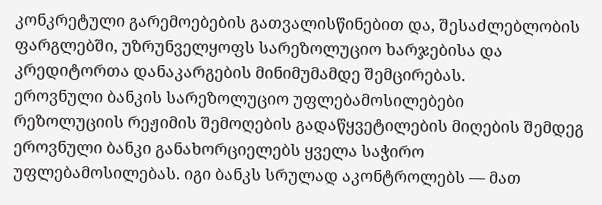კონკრეტული გარემოებების გათვალისწინებით და, შესაძლებლობის ფარგლებში, უზრუნველყოფს სარეზოლუციო ხარჯებისა და კრედიტორთა დანაკარგების მინიმუმამდე შემცირებას.
ეროვნული ბანკის სარეზოლუციო უფლებამოსილებები
რეზოლუციის რეჟიმის შემოღების გადაწყვეტილების მიღების შემდეგ ეროვნული ბანკი განახორციელებს ყველა საჭირო უფლებამოსილებას. იგი ბანკს სრულად აკონტროლებს — მათ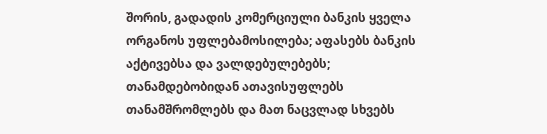შორის, გადადის კომერციული ბანკის ყველა ორგანოს უფლებამოსილება; აფასებს ბანკის აქტივებსა და ვალდებულებებს; თანამდებობიდან ათავისუფლებს თანამშრომლებს და მათ ნაცვლად სხვებს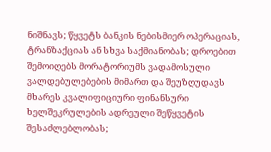ნიშნავს; წყვეტს ბანკის ნებისმიერ ოპერაციას, ტრანზაქციას ან სხვა საქმიანობას; დროებით შემოიღებს მორატორიუმს ვადამოსული ვალდებულებების მიმართ და შეუზღუდავს მხარეს კვალიფიციური ფინანსური ხელშეკრულების ადრეული შეწყვეტის შესაძლებლობას;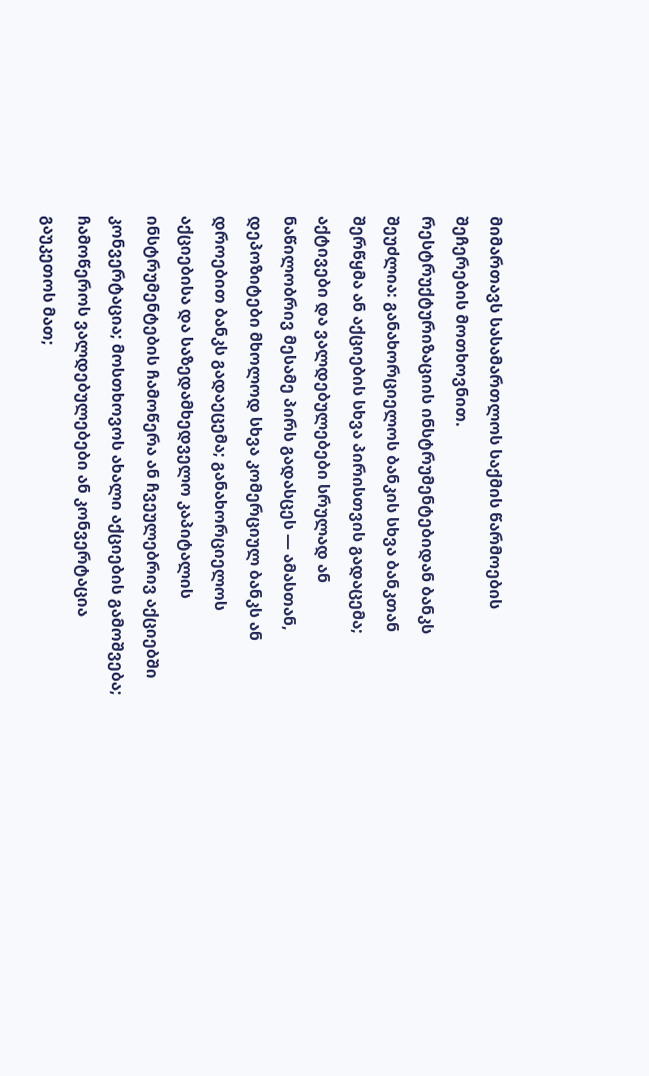მიმართავს სასამართლოს საქმის წარმოების შეჩერების მოთხოვნით.
რესტრუქტურიზაციის ინსტრუმენტებიდან ბანკს შეუძლია: განახორციელოს ბანკის სხვა ბანკთან შერწყმა ან აქციების სხვა პირისთვის გადაცემა; აქტივები და ვალდებულებები სრულად ან ნაწილობრივ მესამე პირს გადასცეს — ამასთან, დეპოზიტები მხოლოდ სხვა კომერციულ ბანკს ან დროებით ბანკს გადაეცემა; განახორციელოს აქციებისა და საზედამხედველო კაპიტალის ინსტრუმენტების ჩამოწერა ან ჩვეულებრივ აქციებში კონვერტაცია; მოსთხოვოს ახალი აქციების გამოშვება; ჩამოწეროს ვალდებულებები ან კონვერტაცია გაუკეთოს მათ;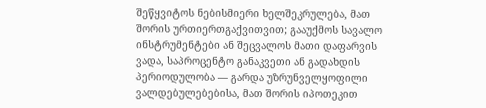შეწყვიტოს ნებისმიერი ხელშეკრულება, მათ შორის ურთიერთგაქვითვით; გააუქმოს სავალო ინსტრუმენტები ან შეცვალოს მათი დაფარვის ვადა, საპროცენტო განაკვეთი ან გადახდის პერიოდულობა — გარდა უზრუნველყოფილი ვალდებულებებისა, მათ შორის იპოთეკით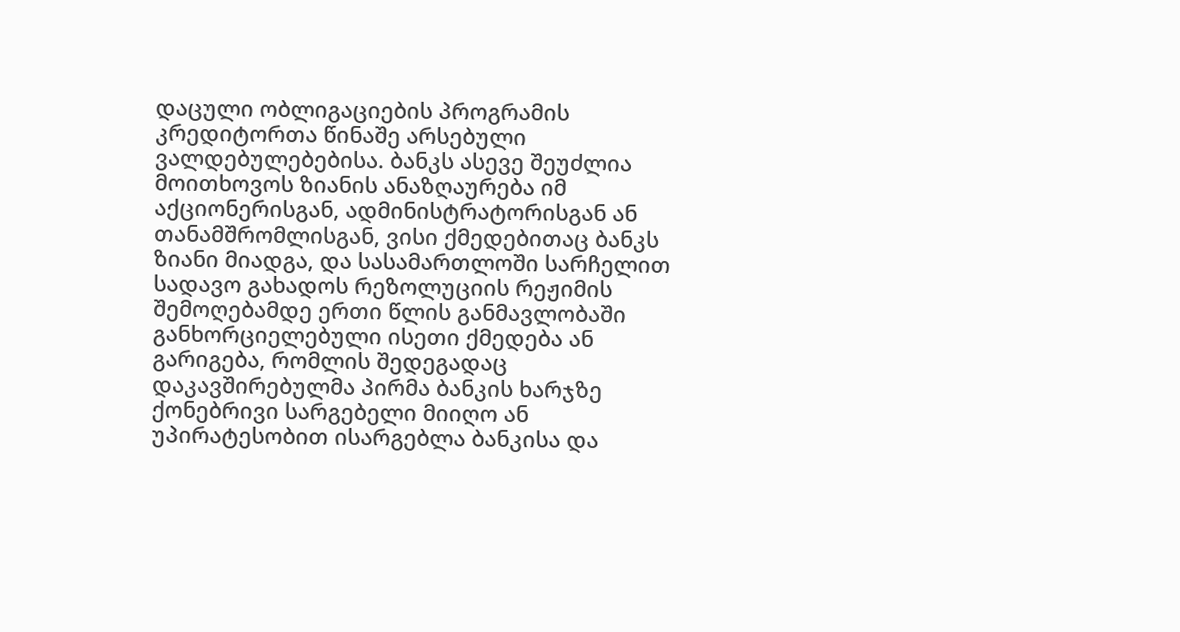დაცული ობლიგაციების პროგრამის კრედიტორთა წინაშე არსებული ვალდებულებებისა. ბანკს ასევე შეუძლია მოითხოვოს ზიანის ანაზღაურება იმ აქციონერისგან, ადმინისტრატორისგან ან თანამშრომლისგან, ვისი ქმედებითაც ბანკს ზიანი მიადგა, და სასამართლოში სარჩელით სადავო გახადოს რეზოლუციის რეჟიმის შემოღებამდე ერთი წლის განმავლობაში განხორციელებული ისეთი ქმედება ან გარიგება, რომლის შედეგადაც დაკავშირებულმა პირმა ბანკის ხარჯზე ქონებრივი სარგებელი მიიღო ან უპირატესობით ისარგებლა ბანკისა და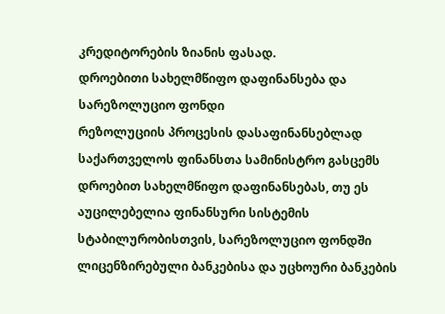კრედიტორების ზიანის ფასად.
დროებითი სახელმწიფო დაფინანსება და სარეზოლუციო ფონდი
რეზოლუციის პროცესის დასაფინანსებლად საქართველოს ფინანსთა სამინისტრო გასცემს დროებით სახელმწიფო დაფინანსებას, თუ ეს აუცილებელია ფინანსური სისტემის სტაბილურობისთვის, სარეზოლუციო ფონდში ლიცენზირებული ბანკებისა და უცხოური ბანკების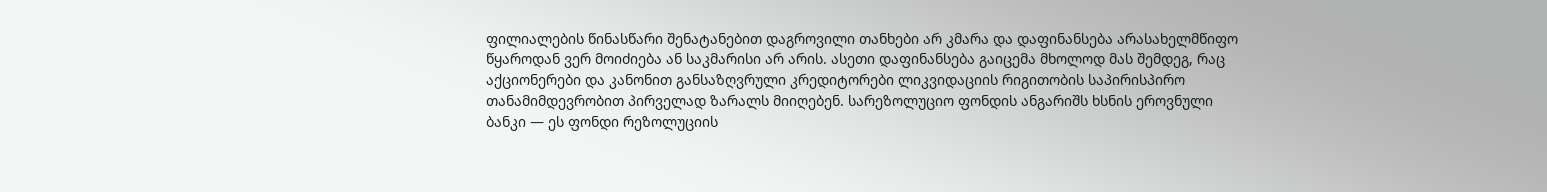ფილიალების წინასწარი შენატანებით დაგროვილი თანხები არ კმარა და დაფინანსება არასახელმწიფო წყაროდან ვერ მოიძიება ან საკმარისი არ არის. ასეთი დაფინანსება გაიცემა მხოლოდ მას შემდეგ, რაც აქციონერები და კანონით განსაზღვრული კრედიტორები ლიკვიდაციის რიგითობის საპირისპირო თანამიმდევრობით პირველად ზარალს მიიღებენ. სარეზოლუციო ფონდის ანგარიშს ხსნის ეროვნული ბანკი — ეს ფონდი რეზოლუციის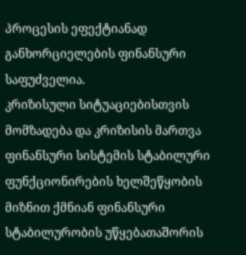პროცესის ეფექტიანად განხორციელების ფინანსური საფუძველია.
კრიზისული სიტუაციებისთვის მომზადება და კრიზისის მართვა
ფინანსური სისტემის სტაბილური ფუნქციონირების ხელშეწყობის მიზნით ქმნიან ფინანსური სტაბილურობის უწყებათაშორის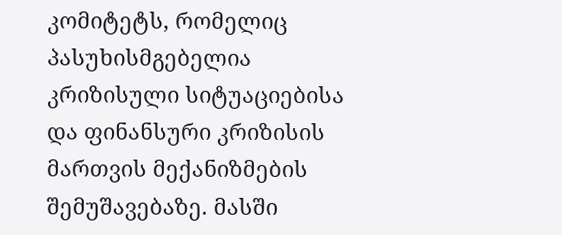კომიტეტს, რომელიც პასუხისმგებელია კრიზისული სიტუაციებისა და ფინანსური კრიზისის მართვის მექანიზმების შემუშავებაზე. მასში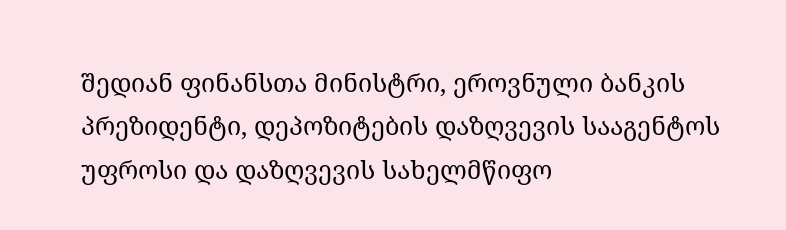შედიან ფინანსთა მინისტრი, ეროვნული ბანკის პრეზიდენტი, დეპოზიტების დაზღვევის სააგენტოს უფროსი და დაზღვევის სახელმწიფო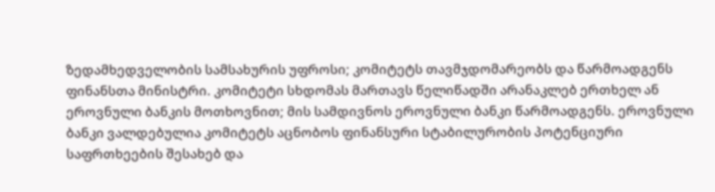ზედამხედველობის სამსახურის უფროსი; კომიტეტს თავმჯდომარეობს და წარმოადგენს ფინანსთა მინისტრი. კომიტეტი სხდომას მართავს წელიწადში არანაკლებ ერთხელ ან ეროვნული ბანკის მოთხოვნით; მის სამდივნოს ეროვნული ბანკი წარმოადგენს. ეროვნული ბანკი ვალდებულია კომიტეტს აცნობოს ფინანსური სტაბილურობის პოტენციური საფრთხეების შესახებ და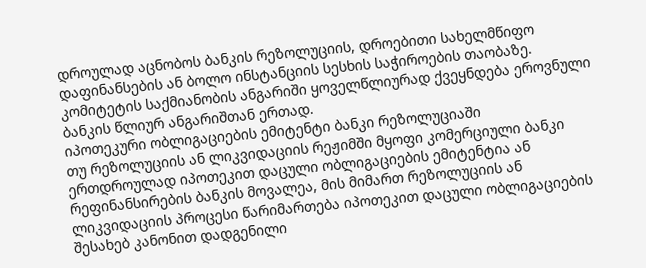დროულად აცნობოს ბანკის რეზოლუციის, დროებითი სახელმწიფო დაფინანსების ან ბოლო ინსტანციის სესხის საჭიროების თაობაზე. კომიტეტის საქმიანობის ანგარიში ყოველწლიურად ქვეყნდება ეროვნული ბანკის წლიურ ანგარიშთან ერთად.
იპოთეკური ობლიგაციების ემიტენტი ბანკი რეზოლუციაში
თუ რეზოლუციის ან ლიკვიდაციის რეჟიმში მყოფი კომერციული ბანკი ერთდროულად იპოთეკით დაცული ობლიგაციების ემიტენტია ან რეფინანსირების ბანკის მოვალეა, მის მიმართ რეზოლუციის ან ლიკვიდაციის პროცესი წარიმართება იპოთეკით დაცული ობლიგაციების შესახებ კანონით დადგენილი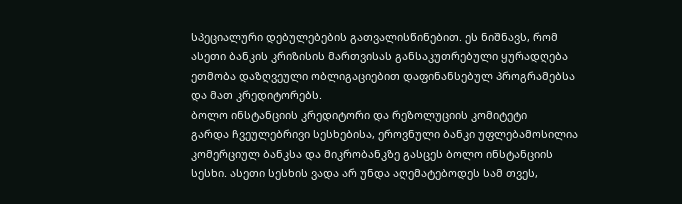სპეციალური დებულებების გათვალისწინებით. ეს ნიშნავს, რომ ასეთი ბანკის კრიზისის მართვისას განსაკუთრებული ყურადღება ეთმობა დაზღვეული ობლიგაციებით დაფინანსებულ პროგრამებსა და მათ კრედიტორებს.
ბოლო ინსტანციის კრედიტორი და რეზოლუციის კომიტეტი
გარდა ჩვეულებრივი სესხებისა, ეროვნული ბანკი უფლებამოსილია კომერციულ ბანკსა და მიკრობანკზე გასცეს ბოლო ინსტანციის სესხი. ასეთი სესხის ვადა არ უნდა აღემატებოდეს სამ თვეს,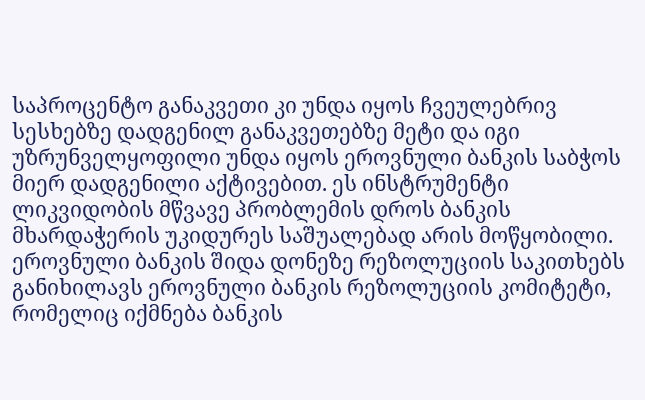საპროცენტო განაკვეთი კი უნდა იყოს ჩვეულებრივ სესხებზე დადგენილ განაკვეთებზე მეტი და იგი უზრუნველყოფილი უნდა იყოს ეროვნული ბანკის საბჭოს მიერ დადგენილი აქტივებით. ეს ინსტრუმენტი ლიკვიდობის მწვავე პრობლემის დროს ბანკის მხარდაჭერის უკიდურეს საშუალებად არის მოწყობილი.
ეროვნული ბანკის შიდა დონეზე რეზოლუციის საკითხებს განიხილავს ეროვნული ბანკის რეზოლუციის კომიტეტი, რომელიც იქმნება ბანკის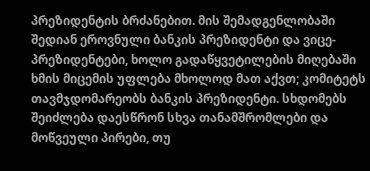პრეზიდენტის ბრძანებით. მის შემადგენლობაში შედიან ეროვნული ბანკის პრეზიდენტი და ვიცე-პრეზიდენტები, ხოლო გადაწყვეტილების მიღებაში ხმის მიცემის უფლება მხოლოდ მათ აქვთ; კომიტეტს თავმჯდომარეობს ბანკის პრეზიდენტი. სხდომებს შეიძლება დაესწრონ სხვა თანამშრომლები და მოწვეული პირები, თუ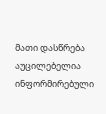მათი დასწრება აუცილებელია ინფორმირებული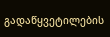გადაწყვეტილების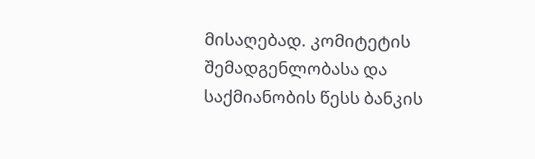მისაღებად. კომიტეტის შემადგენლობასა და საქმიანობის წესს ბანკის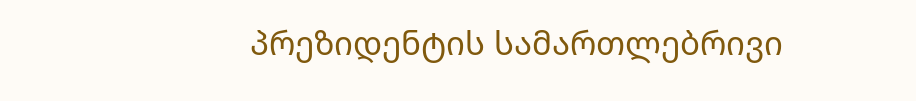პრეზიდენტის სამართლებრივი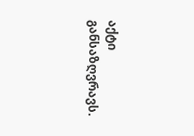აქტი განსაზღვრავს.